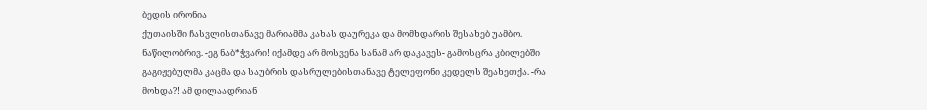ბედის ირონია
ქუთაისში ჩასვლისთანავე მარიამმა კახას დაურეკა და მომხდარის შესახებ უამბო. ნაწილობრივ. -ეგ ნაბ*ჭვარი! იქამდე არ მოსვენა სანამ არ დაკავეს- გამოსცრა კბილებში გაგიჟებულმა კაცმა და საუბრის დასრულებისთანავე ტელეფონი კედელს შეახეთქა. -რა მოხდა?! ამ დილაადრიან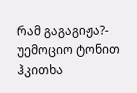რამ გაგაგიჟა?- უემოციო ტონით ჰკითხა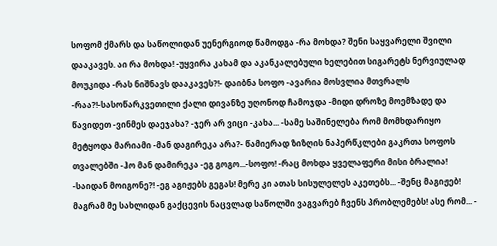სოფომ ქმარს და საწოლიდან უენერგიოდ წამოდგა -რა მოხდა? შენი საყვარელი შვილი დააკავეს. აი რა მოხდა! -უყვირა კახამ და აკანკალებული ხელებით სიგარეტს ნერვიულად მოუკიდა -რას ნიშნავს დააკავეს?!- დაიბნა სოფო -ავარია მოსვლია მთვრალს -რაა?!-სასოწარკვეთილი ქალი დივანზე უღონოდ ჩამოჯდა -მიდი დროზე მოემზადე და წავიდეთ -ვინმეს დაეჯახა? -ჯერ არ ვიცი -კახა... -სამე საშინელება რომ მომხდარიყო მეტყოდა მარიამი -მან დაგირეკა არა?- წამიერად ზიზღის ნაპერწკლები გაკრთა სოფოს თვალებში -ჰო მან დამირეკა -ეგ გოგო...-სოფო! -რაც მოხდა ყველაფერი მისი ბრალია! -საიდან მოიგონე?! -ეგ აგიჟებს გეგას! მერე კი ათას სისულელეს აკეთებს... -შენც მაგიჟებ! მაგრამ მე სახლიდან გაქცევის ნაცვლად საწოლში ვაგვარებ ჩვენს პრობლემებს! ასე რომ... -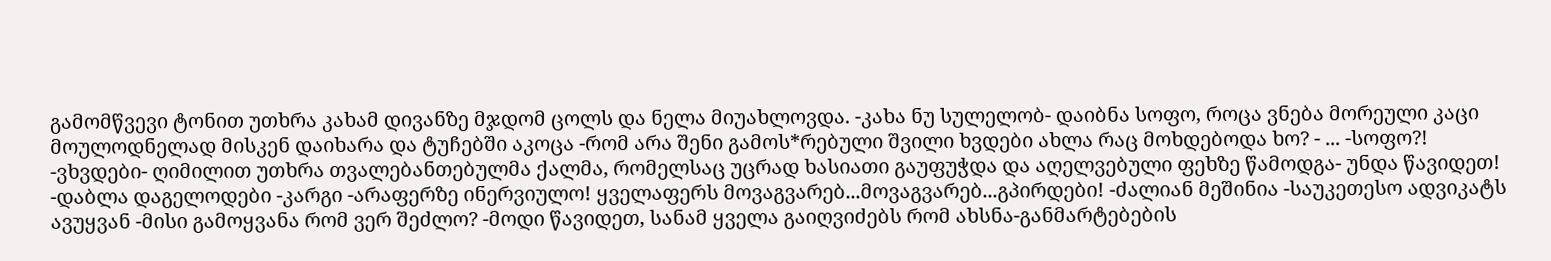გამომწვევი ტონით უთხრა კახამ დივანზე მჯდომ ცოლს და ნელა მიუახლოვდა. -კახა ნუ სულელობ- დაიბნა სოფო, როცა ვნება მორეული კაცი მოულოდნელად მისკენ დაიხარა და ტუჩებში აკოცა -რომ არა შენი გამოს*რებული შვილი ხვდები ახლა რაც მოხდებოდა ხო? - ... -სოფო?! -ვხვდები- ღიმილით უთხრა თვალებანთებულმა ქალმა, რომელსაც უცრად ხასიათი გაუფუჭდა და აღელვებული ფეხზე წამოდგა- უნდა წავიდეთ! -დაბლა დაგელოდები -კარგი -არაფერზე ინერვიულო! ყველაფერს მოვაგვარებ...მოვაგვარებ...გპირდები! -ძალიან მეშინია -საუკეთესო ადვიკატს ავუყვან -მისი გამოყვანა რომ ვერ შეძლო? -მოდი წავიდეთ, სანამ ყველა გაიღვიძებს რომ ახსნა-განმარტებების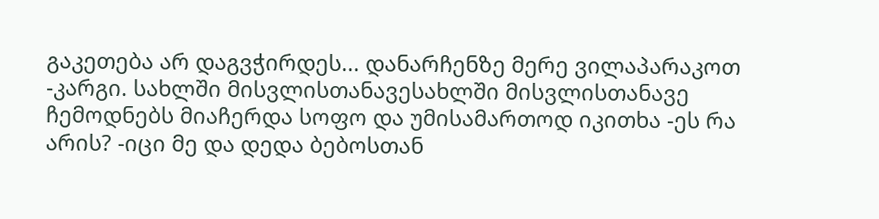გაკეთება არ დაგვჭირდეს... დანარჩენზე მერე ვილაპარაკოთ -კარგი. სახლში მისვლისთანავესახლში მისვლისთანავე ჩემოდნებს მიაჩერდა სოფო და უმისამართოდ იკითხა -ეს რა არის? -იცი მე და დედა ბებოსთან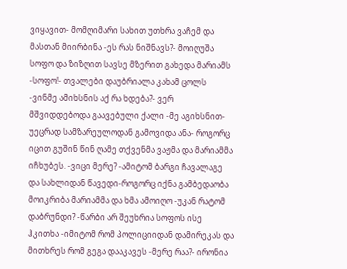ვიყავით- მომღიმარი სახით უთხრა ვაჩემ და მასთან მიირბინა -ეს რას ნიშნავს?- მოიღუშა სოფო და ზიზღით სავსე მზერით გახედა მარიამს -სოფო!- თვალები დაუბრიალა კახამ ცოლს -ვინმე ამიხსნის აქ რა ხდება?- ვერ მშვიდდებოდა გაავებული ქალი -მე აგიხსნით-უეცრად სამზარეულოდან გამოვიდა ანა- როგორც იცით გუშინ წინ ღამე თქვენმა ვაჟმა და მარიამმა იჩხუბეს. -ვიცი მერე? -ამიტომ ბარგი ჩავალაგე და სახლიდან წავედი-როგორც იქნა გამბედაობა მოიკრიბა მარიამმა და ხმა ამოიღო -უკან რატომ დაბრუნდი? -წარბი არ შეუხრია სოფოს ისე ჰკითხა -იმიტომ რომ პოლიციიდან დამირეკას და მითხრეს რომ გეგა დააკავეს -მერე რაა?- ირონია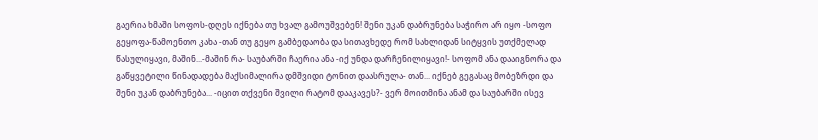გაერია ხმაში სოფოს-დღეს იქნება თუ ხვალ გამოუშვებენ! შენი უკან დაბრუნება საჭირო არ იყო -სოფო გეყოფა-წამოენთო კახა -თან თუ გეყო გამბედაობა და სითავხედე რომ სახლიდან სიტყვის უთქმელად წასულიყავი, მაშინ...-მაშინ რა- საუბარში ჩაერია ანა -იქ უნდა დარჩენილიყავი!- სოფომ ანა დააიგნორა და გაწყვეტილი წინადადება მაქსიმალირა დმშვიდი ტონით დაასრულა- თან... იქნებ გეგასაც მობეზრდი და შენი უკან დაბრუნება... -იცით თქვენი შვილი რატომ დააკავეს?- ვერ მოითმინა ანამ და საუბარში ისევ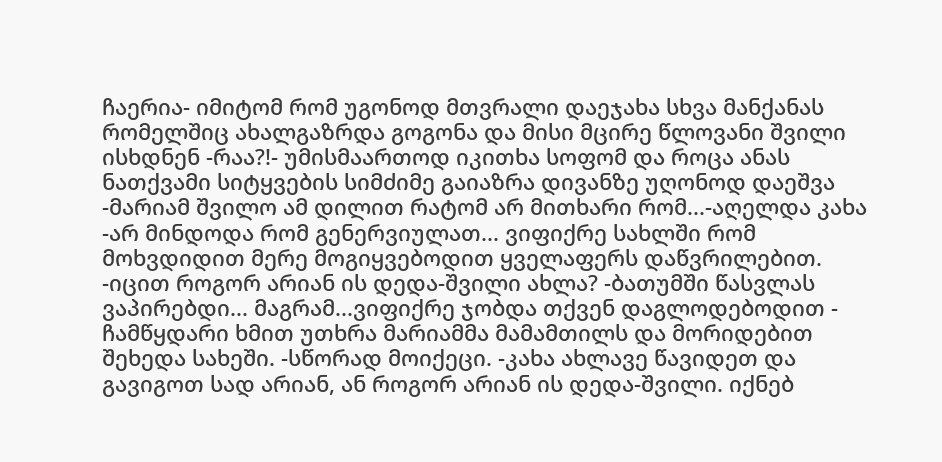ჩაერია- იმიტომ რომ უგონოდ მთვრალი დაეჯახა სხვა მანქანას რომელშიც ახალგაზრდა გოგონა და მისი მცირე წლოვანი შვილი ისხდნენ -რაა?!- უმისმაართოდ იკითხა სოფომ და როცა ანას ნათქვამი სიტყვების სიმძიმე გაიაზრა დივანზე უღონოდ დაეშვა -მარიამ შვილო ამ დილით რატომ არ მითხარი რომ...-აღელდა კახა -არ მინდოდა რომ გენერვიულათ... ვიფიქრე სახლში რომ მოხვდიდით მერე მოგიყვებოდით ყველაფერს დაწვრილებით. -იცით როგორ არიან ის დედა-შვილი ახლა? -ბათუმში წასვლას ვაპირებდი... მაგრამ...ვიფიქრე ჯობდა თქვენ დაგლოდებოდით - ჩამწყდარი ხმით უთხრა მარიამმა მამამთილს და მორიდებით შეხედა სახეში. -სწორად მოიქეცი. -კახა ახლავე წავიდეთ და გავიგოთ სად არიან, ან როგორ არიან ის დედა-შვილი. იქნებ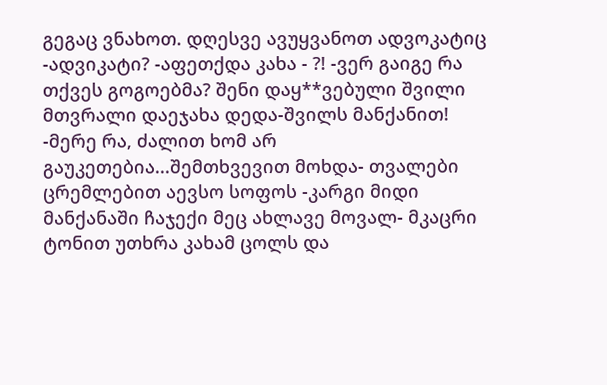გეგაც ვნახოთ. დღესვე ავუყვანოთ ადვოკატიც -ადვიკატი? -აფეთქდა კახა - ?! -ვერ გაიგე რა თქვეს გოგოებმა? შენი დაყ**ვებული შვილი მთვრალი დაეჯახა დედა-შვილს მანქანით! -მერე რა, ძალით ხომ არ გაუკეთებია...შემთხვევით მოხდა- თვალები ცრემლებით აევსო სოფოს -კარგი მიდი მანქანაში ჩაჯექი მეც ახლავე მოვალ- მკაცრი ტონით უთხრა კახამ ცოლს და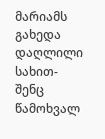მარიამს გახედა დაღლილი სახით-შენც წამოხვალ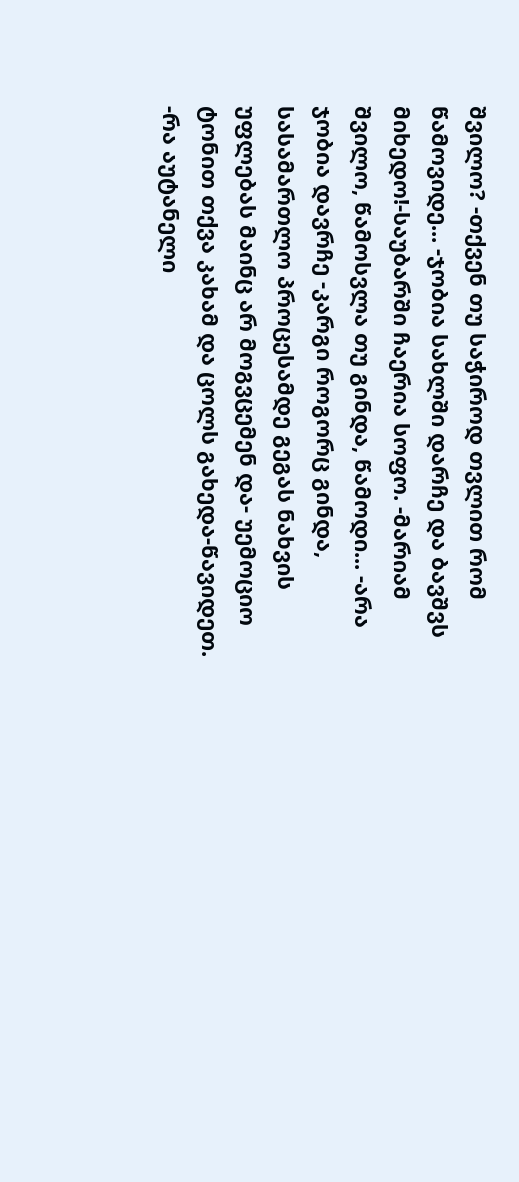შვილო? -თქვენ თუ საჭიროდ თვლით რომ წამოვიდე... -ჯობია სახლში დარჩე და ბავშვს მიხედო!-საუბარში ჩაერია სოფო. -მარიამ შვილო, წამოსვლა თუ გინდა, წამოდი... -არა ჯობია დავრჩე -კარგი როგორც გინდა, სასამართლო პროცესამდე გეგას ნახვის უფლებას მაინც არ მოგვცემენ და- უემოციო ტონით თქვა კახამ და ცოლს გახედა-წავიდეთ. -რა აუტანელი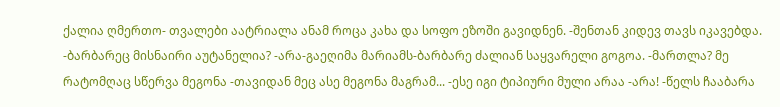ქალია ღმერთო- თვალები აატრიალა ანამ როცა კახა და სოფო ეზოში გავიდნენ. -შენთან კიდევ თავს იკავებდა. -ბარბარეც მისნაირი აუტანელია? -არა-გაეღიმა მარიამს-ბარბარე ძალიან საყვარელი გოგოა. -მართლა? მე რატომღაც სწერვა მეგონა -თავიდან მეც ასე მეგონა მაგრამ... -ესე იგი ტიპიური მული არაა -არა! -წელს ჩააბარა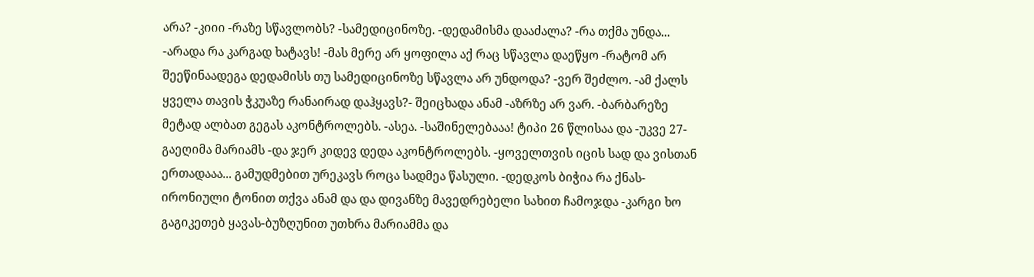არა? -კიიი -რაზე სწავლობს? -სამედიცინოზე. -დედამისმა დააძალა? -რა თქმა უნდა... -არადა რა კარგად ხატავს! -მას მერე არ ყოფილა აქ რაც სწავლა დაეწყო -რატომ არ შეეწინაადეგა დედამისს თუ სამედიცინოზე სწავლა არ უნდოდა? -ვერ შეძლო. -ამ ქალს ყველა თავის ჭკუაზე რანაირად დაჰყავს?- შეიცხადა ანამ -აზრზე არ ვარ. -ბარბარეზე მეტად ალბათ გეგას აკონტროლებს. -ასეა. -საშინელებააა! ტიპი 26 წლისაა და -უკვე 27-გაეღიმა მარიამს -და ჯერ კიდევ დედა აკონტროლებს. -ყოველთვის იცის სად და ვისთან ერთადააა... გამუდმებით ურეკავს როცა სადმეა წასული. -დედკოს ბიჭია რა ქნას- ირონიული ტონით თქვა ანამ და და დივანზე მავედრებელი სახით ჩამოჯდა -კარგი ხო გაგიკეთებ ყავას-ბუზღუნით უთხრა მარიამმა და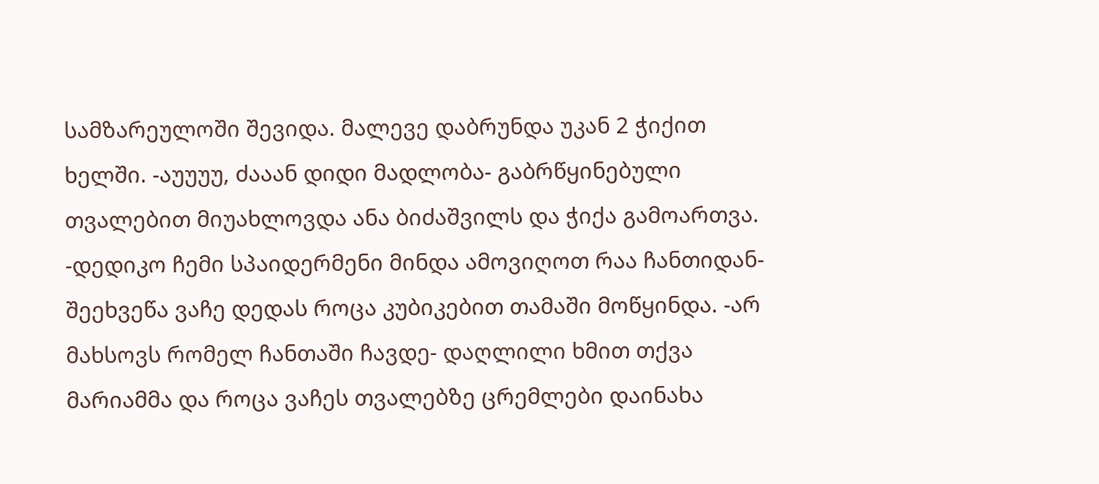სამზარეულოში შევიდა. მალევე დაბრუნდა უკან 2 ჭიქით ხელში. -აუუუუ, ძააან დიდი მადლობა- გაბრწყინებული თვალებით მიუახლოვდა ანა ბიძაშვილს და ჭიქა გამოართვა. -დედიკო ჩემი სპაიდერმენი მინდა ამოვიღოთ რაა ჩანთიდან- შეეხვეწა ვაჩე დედას როცა კუბიკებით თამაში მოწყინდა. -არ მახსოვს რომელ ჩანთაში ჩავდე- დაღლილი ხმით თქვა მარიამმა და როცა ვაჩეს თვალებზე ცრემლები დაინახა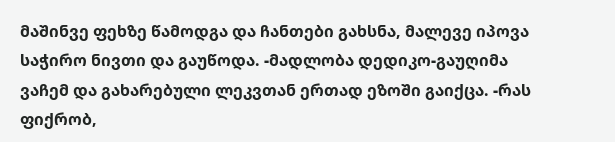მაშინვე ფეხზე წამოდგა და ჩანთები გახსნა, მალევე იპოვა საჭირო ნივთი და გაუწოდა. -მადლობა დედიკო-გაუღიმა ვაჩემ და გახარებული ლეკვთან ერთად ეზოში გაიქცა. -რას ფიქრობ,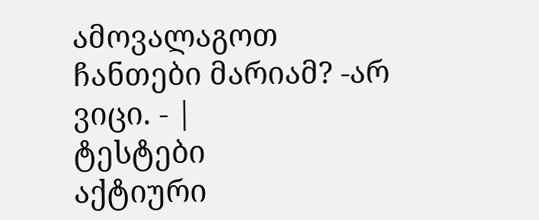ამოვალაგოთ ჩანთები მარიამ? -არ ვიცი. - |
ტესტები
აქტიური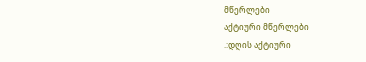მწერლები
აქტიური მწერლები
.:დღის აქტიური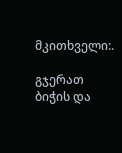მკითხველი:.

გჯერათ ბიჭის და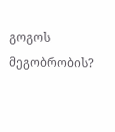გოგოს მეგობრობის?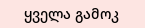ყველა გამოკ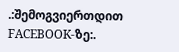.:შემოგვიერთდით FACEBOOK-ზე:.